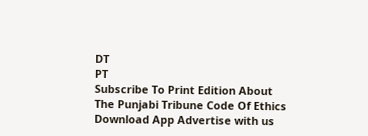DT
PT
Subscribe To Print Edition About The Punjabi Tribune Code Of Ethics Download App Advertise with us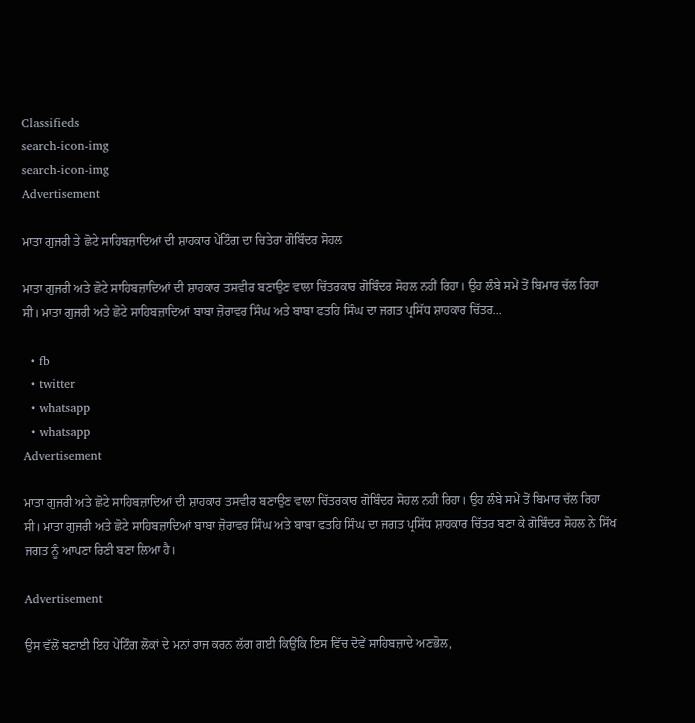Classifieds
search-icon-img
search-icon-img
Advertisement

ਮਾਤਾ ਗੁਜਰੀ ਤੇ ਛੋਟੇ ਸਾਹਿਬਜ਼ਾਦਿਆਂ ਦੀ ਸ਼ਾਹਕਾਰ ਪੇਂਟਿੰਗ ਦਾ ਚਿਤੇਰਾ ਗੋਬਿੰਦਰ ਸੋਹਲ

ਮਾਤਾ ਗੁਜਰੀ ਅਤੇ ਛੋਟੇ ਸਾਹਿਬਜ਼ਾਦਿਆਂ ਦੀ ਸ਼ਾਹਕਾਰ ਤਸਵੀਰ ਬਣਾਉਣ ਵਾਲਾ ਚਿੱਤਰਕਾਰ ਗੋਬਿੰਦਰ ਸੋਹਲ ਨਹੀਂ ਰਿਹਾ। ਉਹ ਲੰਬੇ ਸਮੇਂ ਤੋਂ ਬਿਮਾਰ ਚੱਲ ਰਿਹਾ ਸੀ। ਮਾਤਾ ਗੁਜਰੀ ਅਤੇ ਛੋਟੇ ਸਾਹਿਬਜ਼ਾਦਿਆਂ ਬਾਬਾ ਜ਼ੋਰਾਵਰ ਸਿੰਘ ਅਤੇ ਬਾਬਾ ਫਤਹਿ ਸਿੰਘ ਦਾ ਜਗਤ ਪ੍ਰਸਿੱਧ ਸ਼ਾਹਕਾਰ ਚਿੱਤਰ...

  • fb
  • twitter
  • whatsapp
  • whatsapp
Advertisement

ਮਾਤਾ ਗੁਜਰੀ ਅਤੇ ਛੋਟੇ ਸਾਹਿਬਜ਼ਾਦਿਆਂ ਦੀ ਸ਼ਾਹਕਾਰ ਤਸਵੀਰ ਬਣਾਉਣ ਵਾਲਾ ਚਿੱਤਰਕਾਰ ਗੋਬਿੰਦਰ ਸੋਹਲ ਨਹੀਂ ਰਿਹਾ। ਉਹ ਲੰਬੇ ਸਮੇਂ ਤੋਂ ਬਿਮਾਰ ਚੱਲ ਰਿਹਾ ਸੀ। ਮਾਤਾ ਗੁਜਰੀ ਅਤੇ ਛੋਟੇ ਸਾਹਿਬਜ਼ਾਦਿਆਂ ਬਾਬਾ ਜ਼ੋਰਾਵਰ ਸਿੰਘ ਅਤੇ ਬਾਬਾ ਫਤਹਿ ਸਿੰਘ ਦਾ ਜਗਤ ਪ੍ਰਸਿੱਧ ਸ਼ਾਹਕਾਰ ਚਿੱਤਰ ਬਣਾ ਕੇ ਗੋਬਿੰਦਰ ਸੋਹਲ ਨੇ ਸਿੱਖ ਜਗਤ ਨੂੰ ਆਪਣਾ ਰਿਣੀ ਬਣਾ ਲਿਆ ਹੈ।

Advertisement

ਉਸ ਵੱਲੋਂ ਬਣਾਈ ਇਹ ਪੇਂਟਿੰਗ ਲੋਕਾਂ ਦੇ ਮਨਾਂ ਰਾਜ ਕਰਨ ਲੱਗ ਗਈ ਕਿਉਂਕਿ ਇਸ ਵਿੱਚ ਦੋਵੇਂ ਸਾਹਿਬਜ਼ਾਦੇ ਅਣਭੋਲ,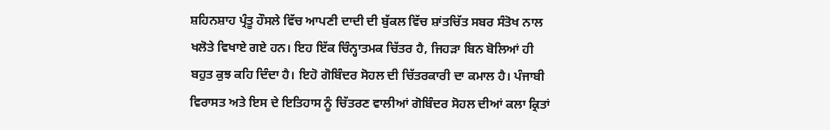ਸ਼ਹਿਨਸ਼ਾਹ ਪ੍ਰੰਤੂ ਹੌਸਲੇ ਵਿੱਚ ਆਪਣੀ ਦਾਦੀ ਦੀ ਬੁੱਕਲ ਵਿੱਚ ਸ਼ਾਂਤਚਿੱਤ ਸਬਰ ਸੰਤੋਖ ਨਾਲ ਖਲੋਤੇ ਵਿਖਾਏ ਗਏ ਹਨ। ਇਹ ਇੱਕ ਚਿੰਨ੍ਹਾਤਮਕ ਚਿੱਤਰ ਹੈ, ਜਿਹੜਾ ਬਿਨ ਬੋਲਿਆਂ ਹੀ ਬਹੁਤ ਕੁਝ ਕਹਿ ਦਿੰਦਾ ਹੈ। ਇਹੋ ਗੋਬਿੰਦਰ ਸੋਹਲ ਦੀ ਚਿੱਤਰਕਾਰੀ ਦਾ ਕਮਾਲ ਹੈ। ਪੰਜਾਬੀ ਵਿਰਾਸਤ ਅਤੇ ਇਸ ਦੇ ਇਤਿਹਾਸ ਨੂੰ ਚਿੱਤਰਣ ਵਾਲੀਆਂ ਗੋਬਿੰਦਰ ਸੋਹਲ ਦੀਆਂ ਕਲਾ ਕ੍ਰਿਤਾਂ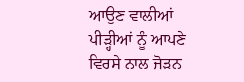ਆਉਣ ਵਾਲੀਆਂ ਪੀੜ੍ਹੀਆਂ ਨੂੰ ਆਪਣੇ ਵਿਰਸੇ ਨਾਲ ਜੋੜਨ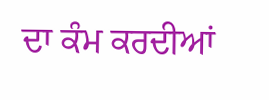ਦਾ ਕੰਮ ਕਰਦੀਆਂ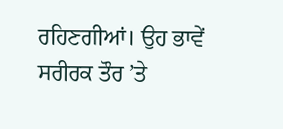ਰਹਿਣਗੀਆਂ। ਉਹ ਭਾਵੇਂ ਸਰੀਰਕ ਤੌਰ ’ਤੇ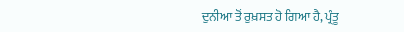ਦੁਨੀਆ ਤੋਂ ਰੁਖ਼ਸਤ ਹੋ ਗਿਆ ਹੈ, ਪ੍ਰੰਤੂ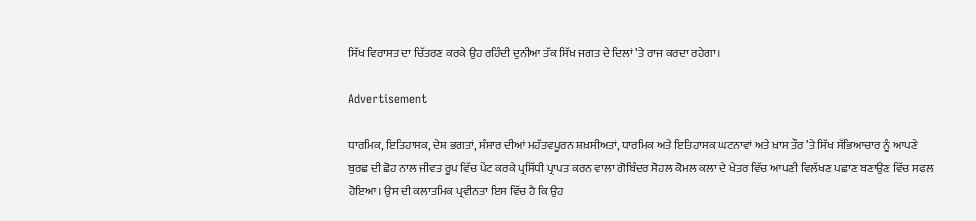ਸਿੱਖ ਵਿਰਾਸਤ ਦਾ ਚਿੱਤਰਣ ਕਰਕੇ ਉਹ ਰਹਿੰਦੀ ਦੁਨੀਆ ਤੱਕ ਸਿੱਖ ਜਗਤ ਦੇ ਦਿਲਾਂ ’ਤੇ ਰਾਜ ਕਰਦਾ ਰਹੇਗਾ।

Advertisement

ਧਾਰਮਿਕ, ਇਤਿਹਾਸਕ, ਦੇਸ਼ ਭਗਤਾਂ, ਸੰਸਾਰ ਦੀਆਂ ਮਹੱਤਵਪੂਰਨ ਸ਼ਖ਼ਸੀਅਤਾਂ, ਧਾਰਮਿਕ ਅਤੇ ਇਤਿਹਾਸਕ ਘਟਨਾਵਾਂ ਅਤੇ ਖ਼ਾਸ ਤੌਰ ’ਤੇ ਸਿੱਖ ਸੱਭਿਆਚਾਰ ਨੂੰ ਆਪਣੇ ਬੁਰਛ ਦੀ ਛੋਹ ਨਾਲ ਜੀਵਤ ਰੂਪ ਵਿੱਚ ਪੇਂਟ ਕਰਕੇ ਪ੍ਰਸਿੱਧੀ ਪ੍ਰਾਪਤ ਕਰਨ ਵਾਲਾ ਗੋਬਿੰਦਰ ਸੋਹਲ ਕੋਮਲ ਕਲਾ ਦੇ ਖੇਤਰ ਵਿੱਚ ਆਪਣੀ ਵਿਲੱਖਣ ਪਛਾਣ ਬਣਾਉਣ ਵਿੱਚ ਸਫਲ ਹੋਇਆ। ਉਸ ਦੀ ਕਲਾਤਮਿਕ ਪ੍ਰਵੀਨਤਾ ਇਸ ਵਿੱਚ ਹੈ ਕਿ ਉਹ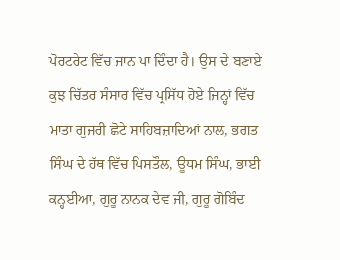ਪੋਰਟਰੇਟ ਵਿੱਚ ਜਾਨ ਪਾ ਦਿੰਦਾ ਹੈ। ਉਸ ਦੇ ਬਣਾਏ ਕੁਝ ਚਿੱਤਰ ਸੰਸਾਰ ਵਿੱਚ ਪ੍ਰਸਿੱਧ ਹੋਏ ਜਿਨ੍ਹਾਂ ਵਿੱਚ ਮਾਤਾ ਗੁਜਰੀ ਛੋਟੇ ਸਾਹਿਬਜ਼ਾਦਿਆਂ ਨਾਲ, ਭਗਤ ਸਿੰਘ ਦੇ ਹੱਥ ਵਿੱਚ ਪਿਸਤੌਲ, ਊਧਮ ਸਿੰਘ, ਭਾਈ ਕਨ੍ਹਈਆ, ਗੁਰੂ ਨਾਨਕ ਦੇਵ ਜੀ, ਗੁਰੂ ਗੋਬਿੰਦ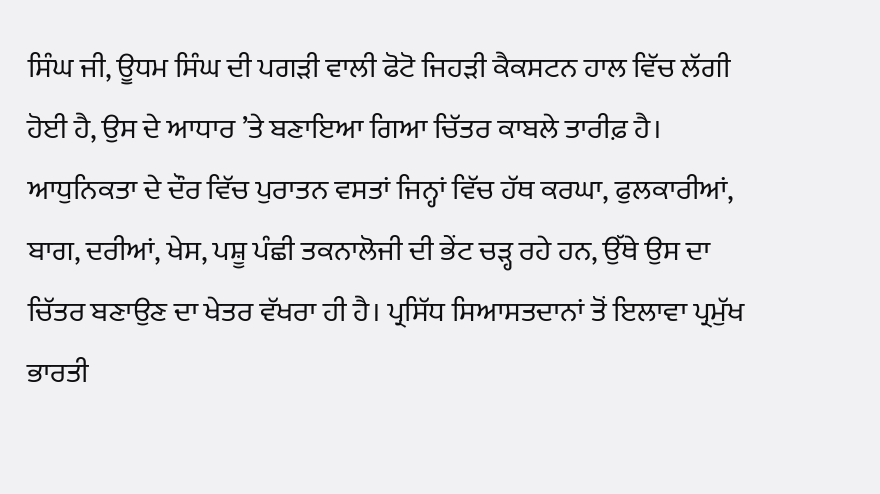ਸਿੰਘ ਜੀ, ਊਧਮ ਸਿੰਘ ਦੀ ਪਗੜੀ ਵਾਲੀ ਫੋਟੋ ਜਿਹੜੀ ਕੈਕਸਟਨ ਹਾਲ ਵਿੱਚ ਲੱਗੀ ਹੋਈ ਹੈ, ਉਸ ਦੇ ਆਧਾਰ ’ਤੇ ਬਣਾਇਆ ਗਿਆ ਚਿੱਤਰ ਕਾਬਲੇ ਤਾਰੀਫ਼ ਹੈ। ਆਧੁਨਿਕਤਾ ਦੇ ਦੌਰ ਵਿੱਚ ਪੁਰਾਤਨ ਵਸਤਾਂ ਜਿਨ੍ਹਾਂ ਵਿੱਚ ਹੱਥ ਕਰਘਾ, ਫੁਲਕਾਰੀਆਂ, ਬਾਗ, ਦਰੀਆਂ, ਖੇਸ, ਪਸ਼ੂ ਪੰਛੀ ਤਕਨਾਲੋਜੀ ਦੀ ਭੇਂਟ ਚੜ੍ਹ ਰਹੇ ਹਨ, ਉੱਥੇ ਉਸ ਦਾ ਚਿੱਤਰ ਬਣਾਉਣ ਦਾ ਖੇਤਰ ਵੱਖਰਾ ਹੀ ਹੈ। ਪ੍ਰਸਿੱਧ ਸਿਆਸਤਦਾਨਾਂ ਤੋਂ ਇਲਾਵਾ ਪ੍ਰਮੁੱਖ ਭਾਰਤੀ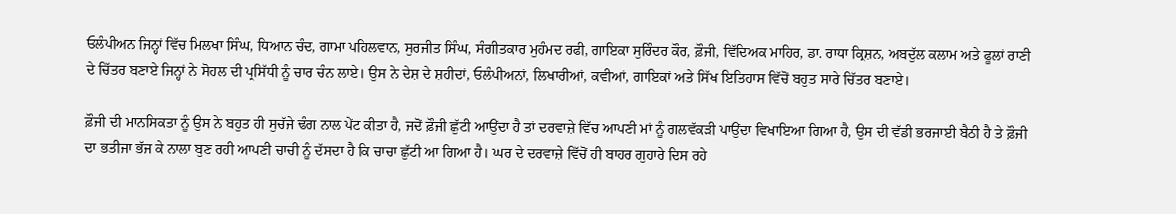ਓਲੰਪੀਅਨ ਜਿਨ੍ਹਾਂ ਵਿੱਚ ਮਿਲਖਾ ਸਿੰਘ, ਧਿਆਨ ਚੰਦ, ਗਾਮਾ ਪਹਿਲਵਾਨ, ਸੁਰਜੀਤ ਸਿੰਘ, ਸੰਗੀਤਕਾਰ ਮੁਹੰਮਦ ਰਫੀ, ਗਾਇਕਾ ਸੁਰਿੰਦਰ ਕੌਰ, ਫ਼ੌਜੀ, ਵਿੱਦਿਅਕ ਮਾਹਿਰ, ਡਾ. ਰਾਧਾ ਕ੍ਰਿਸ਼ਨ, ਅਬਦੁੱਲ ਕਲਾਮ ਅਤੇ ਫੂਲਾਂ ਰਾਣੀ ਦੇ ਚਿੱਤਰ ਬਣਾਏ ਜਿਨ੍ਹਾਂ ਨੇ ਸੋਹਲ ਦੀ ਪ੍ਰਸਿੱਧੀ ਨੂੰ ਚਾਰ ਚੰਨ ਲਾਏ। ਉਸ ਨੇ ਦੇਸ਼ ਦੇ ਸ਼ਹੀਦਾਂ, ਓਲੰਪੀਅਨਾਂ, ਲਿਖਾਰੀਆਂ, ਕਵੀਆਂ, ਗਾਇਕਾਂ ਅਤੇ ਸਿੱਖ ਇਤਿਹਾਸ ਵਿੱਚੋਂ ਬਹੁਤ ਸਾਰੇ ਚਿੱਤਰ ਬਣਾਏ।

ਫ਼ੌਜੀ ਦੀ ਮਾਨਸਿਕਤਾ ਨੂੰ ਉਸ ਨੇ ਬਹੁਤ ਹੀ ਸੁਚੱਜੇ ਢੰਗ ਨਾਲ ਪੇਂਟ ਕੀਤਾ ਹੈ, ਜਦੋਂ ਫ਼ੌਜੀ ਛੁੱਟੀ ਆਉਂਦਾ ਹੈ ਤਾਂ ਦਰਵਾਜ਼ੇ ਵਿੱਚ ਆਪਣੀ ਮਾਂ ਨੂੰ ਗਲਵੱਕੜੀ ਪਾਉਂਦਾ ਵਿਖਾਇਆ ਗਿਆ ਹੈ, ਉਸ ਦੀ ਵੱਡੀ ਭਰਜਾਈ ਬੈਠੀ ਹੈ ਤੇ ਫ਼ੌਜੀ ਦਾ ਭਤੀਜਾ ਭੱਜ ਕੇ ਨਾਲਾ ਬੁਣ ਰਹੀ ਆਪਣੀ ਚਾਚੀ ਨੂੰ ਦੱਸਦਾ ਹੈ ਕਿ ਚਾਚਾ ਛੁੱਟੀ ਆ ਗਿਆ ਹੈ। ਘਰ ਦੇ ਦਰਵਾਜ਼ੇ ਵਿੱਚੋਂ ਹੀ ਬਾਹਰ ਗੁਹਾਰੇ ਦਿਸ ਰਹੇ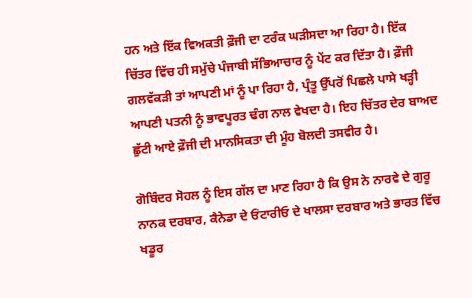ਹਨ ਅਤੇ ਇੱਕ ਵਿਅਕਤੀ ਫ਼ੌਜੀ ਦਾ ਟਰੰਕ ਘੜੀਸਦਾ ਆ ਰਿਹਾ ਹੈ। ਇੱਕ ਚਿੱਤਰ ਵਿੱਚ ਹੀ ਸਮੁੱਚੇ ਪੰਜਾਬੀ ਸੱਭਿਆਚਾਰ ਨੂੰ ਪੇਂਟ ਕਰ ਦਿੱਤਾ ਹੈ। ਫ਼ੌਜੀ ਗਲਵੱਕੜੀ ਤਾਂ ਆਪਣੀ ਮਾਂ ਨੂੰ ਪਾ ਰਿਹਾ ਹੈ, ਪ੍ਰੰਤੂ ਉੱਪਰੋਂ ਪਿਛਲੇ ਪਾਸੇ ਖੜ੍ਹੀ ਆਪਣੀ ਪਤਨੀ ਨੂੰ ਭਾਵਪੂਰਤ ਢੰਗ ਨਾਲ ਵੇਖਦਾ ਹੈ। ਇਹ ਚਿੱਤਰ ਦੇਰ ਬਾਅਦ ਛੁੱਟੀ ਆਏ ਫ਼ੌਜੀ ਦੀ ਮਾਨਸਿਕਤਾ ਦੀ ਮੂੰਹ ਬੋਲਦੀ ਤਸਵੀਰ ਹੈ।

ਗੋਬਿੰਦਰ ਸੋਹਲ ਨੂੰ ਇਸ ਗੱਲ ਦਾ ਮਾਣ ਰਿਹਾ ਹੈ ਕਿ ਉਸ ਨੇ ਨਾਰਵੇ ਦੇ ਗੁਰੂ ਨਾਨਕ ਦਰਬਾਰ, ਕੈਨੇਡਾ ਦੇ ਓਂਟਾਰੀਓ ਦੇ ਖਾਲਸਾ ਦਰਬਾਰ ਅਤੇ ਭਾਰਤ ਵਿੱਚ ਖਡੂਰ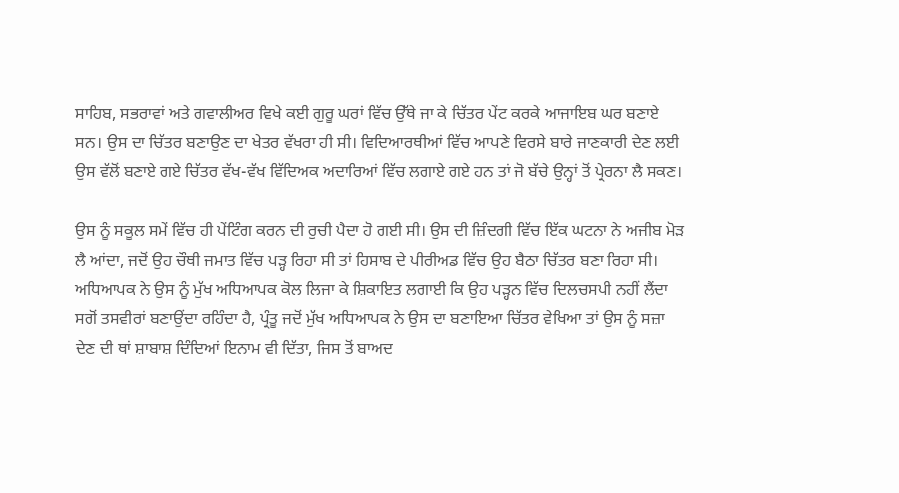ਸਾਹਿਬ, ਸਭਰਾਵਾਂ ਅਤੇ ਗਵਾਲੀਅਰ ਵਿਖੇ ਕਈ ਗੁਰੂ ਘਰਾਂ ਵਿੱਚ ਉੱਥੇ ਜਾ ਕੇ ਚਿੱਤਰ ਪੇਂਟ ਕਰਕੇ ਆਜਾਇਬ ਘਰ ਬਣਾਏ ਸਨ। ਉਸ ਦਾ ਚਿੱਤਰ ਬਣਾਉਣ ਦਾ ਖੇਤਰ ਵੱਖਰਾ ਹੀ ਸੀ। ਵਿਦਿਆਰਥੀਆਂ ਵਿੱਚ ਆਪਣੇ ਵਿਰਸੇ ਬਾਰੇ ਜਾਣਕਾਰੀ ਦੇਣ ਲਈ ਉਸ ਵੱਲੋਂ ਬਣਾਏ ਗਏ ਚਿੱਤਰ ਵੱਖ-ਵੱਖ ਵਿੱਦਿਅਕ ਅਦਾਰਿਆਂ ਵਿੱਚ ਲਗਾਏ ਗਏ ਹਨ ਤਾਂ ਜੋ ਬੱਚੇ ਉਨ੍ਹਾਂ ਤੋਂ ਪ੍ਰੇਰਨਾ ਲੈ ਸਕਣ।

ਉਸ ਨੂੰ ਸਕੂਲ ਸਮੇਂ ਵਿੱਚ ਹੀ ਪੇਂਟਿੰਗ ਕਰਨ ਦੀ ਰੁਚੀ ਪੈਦਾ ਹੋ ਗਈ ਸੀ। ਉਸ ਦੀ ਜ਼ਿੰਦਗੀ ਵਿੱਚ ਇੱਕ ਘਟਨਾ ਨੇ ਅਜੀਬ ਮੋੜ ਲੈ ਆਂਦਾ, ਜਦੋਂ ਉਹ ਚੌਥੀ ਜਮਾਤ ਵਿੱਚ ਪੜ੍ਹ ਰਿਹਾ ਸੀ ਤਾਂ ਹਿਸਾਬ ਦੇ ਪੀਰੀਅਡ ਵਿੱਚ ਉਹ ਬੈਠਾ ਚਿੱਤਰ ਬਣਾ ਰਿਹਾ ਸੀ। ਅਧਿਆਪਕ ਨੇ ਉਸ ਨੂੰ ਮੁੱਖ ਅਧਿਆਪਕ ਕੋਲ ਲਿਜਾ ਕੇ ਸ਼ਿਕਾਇਤ ਲਗਾਈ ਕਿ ਉਹ ਪੜ੍ਹਨ ਵਿੱਚ ਦਿਲਚਸਪੀ ਨਹੀਂ ਲੈਂਦਾ ਸਗੋਂ ਤਸਵੀਰਾਂ ਬਣਾਉਂਦਾ ਰਹਿੰਦਾ ਹੈ, ਪ੍ਰੰਤੂ ਜਦੋਂ ਮੁੱਖ ਅਧਿਆਪਕ ਨੇ ਉਸ ਦਾ ਬਣਾਇਆ ਚਿੱਤਰ ਵੇਖਿਆ ਤਾਂ ਉਸ ਨੂੰ ਸਜ਼ਾ ਦੇਣ ਦੀ ਥਾਂ ਸ਼ਾਬਾਸ਼ ਦਿੰਦਿਆਂ ਇਨਾਮ ਵੀ ਦਿੱਤਾ, ਜਿਸ ਤੋਂ ਬਾਅਦ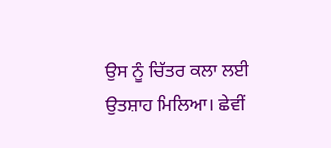ਉਸ ਨੂੰ ਚਿੱਤਰ ਕਲਾ ਲਈ ਉਤਸ਼ਾਹ ਮਿਲਿਆ। ਛੇਵੀਂ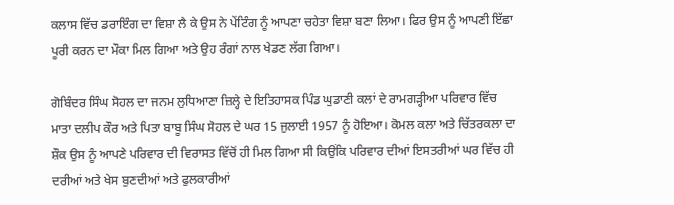ਕਲਾਸ ਵਿੱਚ ਡਰਾਇੰਗ ਦਾ ਵਿਸ਼ਾ ਲੈ ਕੇ ਉਸ ਨੇ ਪੇਂਟਿੰਗ ਨੂੰ ਆਪਣਾ ਚਹੇਤਾ ਵਿਸ਼ਾ ਬਣਾ ਲਿਆ। ਫਿਰ ਉਸ ਨੂੰ ਆਪਣੀ ਇੱਛਾ ਪੂਰੀ ਕਰਨ ਦਾ ਮੌਕਾ ਮਿਲ ਗਿਆ ਅਤੇ ਉਹ ਰੰਗਾਂ ਨਾਲ ਖੇਡਣ ਲੱਗ ਗਿਆ।

ਗੋਬਿੰਦਰ ਸਿੰਘ ਸੋਹਲ ਦਾ ਜਨਮ ਲੁਧਿਆਣਾ ਜ਼ਿਲ੍ਹੇ ਦੇ ਇਤਿਹਾਸਕ ਪਿੰਡ ਘੁਡਾਣੀ ਕਲਾਂ ਦੇ ਰਾਮਗੜ੍ਹੀਆ ਪਰਿਵਾਰ ਵਿੱਚ ਮਾਤਾ ਦਲੀਪ ਕੌਰ ਅਤੇ ਪਿਤਾ ਬਾਬੂ ਸਿੰਘ ਸੋਹਲ ਦੇ ਘਰ 15 ਜੁਲਾਈ 1957 ਨੂੰ ਹੋਇਆ। ਕੋਮਲ ਕਲਾ ਅਤੇ ਚਿੱਤਰਕਲਾ ਦਾ ਸ਼ੌਕ ਉਸ ਨੂੰ ਆਪਣੇ ਪਰਿਵਾਰ ਦੀ ਵਿਰਾਸਤ ਵਿੱਚੋਂ ਹੀ ਮਿਲ ਗਿਆ ਸੀ ਕਿਉਂਕਿ ਪਰਿਵਾਰ ਦੀਆਂ ਇਸਤਰੀਆਂ ਘਰ ਵਿੱਚ ਹੀ ਦਰੀਆਂ ਅਤੇ ਖੇਸ ਬੁਣਦੀਆਂ ਅਤੇ ਫੁਲਕਾਰੀਆਂ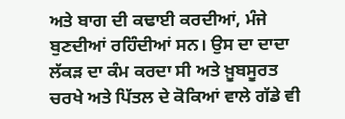ਅਤੇ ਬਾਗ ਦੀ ਕਢਾਈ ਕਰਦੀਆਂ, ਮੰਜੇ ਬੁਣਦੀਆਂ ਰਹਿੰਦੀਆਂ ਸਨ। ਉਸ ਦਾ ਦਾਦਾ ਲੱਕੜ ਦਾ ਕੰਮ ਕਰਦਾ ਸੀ ਅਤੇ ਖ਼ੂਬਸੂਰਤ ਚਰਖੇ ਅਤੇ ਪਿੱਤਲ ਦੇ ਕੋਕਿਆਂ ਵਾਲੇ ਗੱਡੇ ਵੀ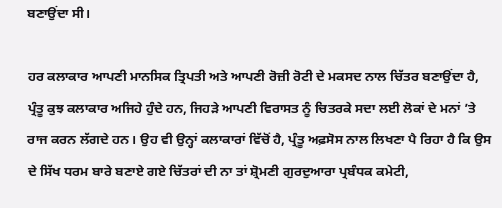ਬਣਾਉਂਦਾ ਸੀ।

ਹਰ ਕਲਾਕਾਰ ਆਪਣੀ ਮਾਨਸਿਕ ਤ੍ਰਿਪਤੀ ਅਤੇ ਆਪਣੀ ਰੋਜ਼ੀ ਰੋਟੀ ਦੇ ਮਕਸਦ ਨਾਲ ਚਿੱਤਰ ਬਣਾਉਂਦਾ ਹੈ, ਪ੍ਰੰਤੂ ਕੁਝ ਕਲਾਕਾਰ ਅਜਿਹੇ ਹੁੰਦੇ ਹਨ, ਜਿਹੜੇ ਆਪਣੀ ਵਿਰਾਸਤ ਨੂੰ ਚਿਤਰਕੇ ਸਦਾ ਲਈ ਲੋਕਾਂ ਦੇ ਮਨਾਂ ’ਤੇ ਰਾਜ ਕਰਨ ਲੱਗਦੇ ਹਨ। ਉਹ ਵੀ ਉਨ੍ਹਾਂ ਕਲਾਕਾਰਾਂ ਵਿੱਚੋਂ ਹੈ, ਪ੍ਰੰਤੂ ਅਫ਼ਸੋਸ ਨਾਲ ਲਿਖਣਾ ਪੈ ਰਿਹਾ ਹੈ ਕਿ ਉਸ ਦੇ ਸਿੱਖ ਧਰਮ ਬਾਰੇ ਬਣਾਏ ਗਏ ਚਿੱਤਰਾਂ ਦੀ ਨਾ ਤਾਂ ਸ਼੍ਰੋਮਣੀ ਗੁਰਦੁਆਰਾ ਪ੍ਰਬੰਧਕ ਕਮੇਟੀ,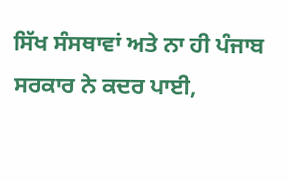ਸਿੱਖ ਸੰਸਥਾਵਾਂ ਅਤੇ ਨਾ ਹੀ ਪੰਜਾਬ ਸਰਕਾਰ ਨੇ ਕਦਰ ਪਾਈ,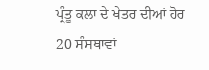ਪ੍ਰੰਤੂ ਕਲਾ ਦੇ ਖੇਤਰ ਦੀਆਂ ਹੋਰ 20 ਸੰਸਥਾਵਾਂ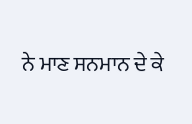ਨੇ ਮਾਣ ਸਨਮਾਨ ਦੇ ਕੇ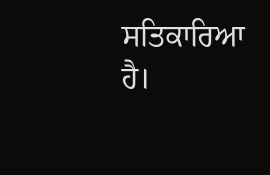ਸਤਿਕਾਰਿਆ ਹੈ।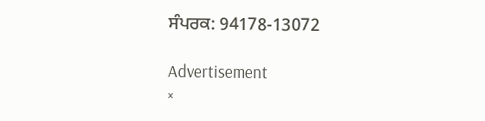ਸੰਪਰਕ: 94178-13072

Advertisement
×